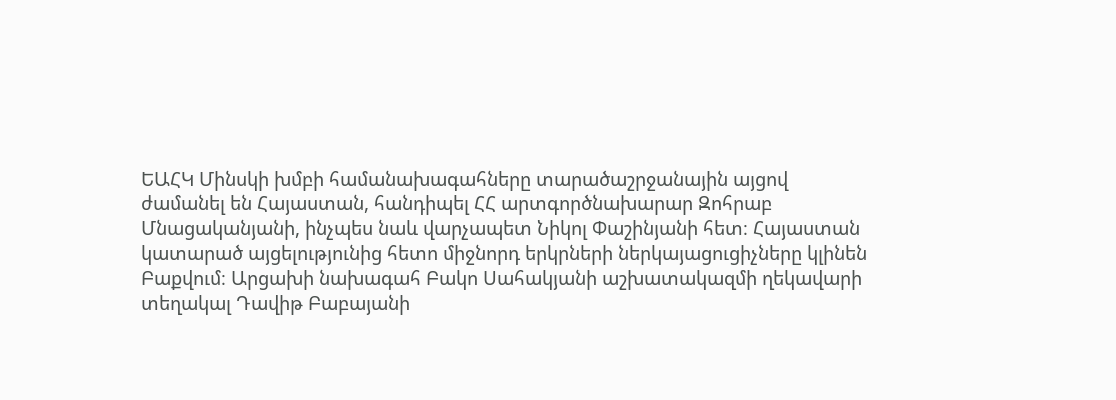ԵԱՀԿ Մինսկի խմբի համանախագահները տարածաշրջանային այցով ժամանել են Հայաստան, հանդիպել ՀՀ արտգործնախարար Զոհրաբ Մնացականյանի, ինչպես նաև վարչապետ Նիկոլ Փաշինյանի հետ։ Հայաստան կատարած այցելությունից հետո միջնորդ երկրների ներկայացուցիչները կլինեն Բաքվում։ Արցախի նախագահ Բակո Սահակյանի աշխատակազմի ղեկավարի տեղակալ Դավիթ Բաբայանի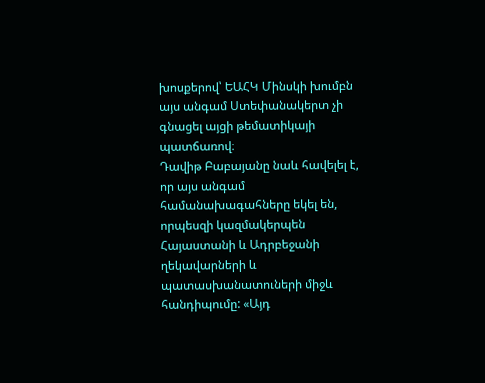խոսքերով՝ ԵԱՀԿ Մինսկի խումբն այս անգամ Ստեփանակերտ չի գնացել այցի թեմատիկայի պատճառով։
Դավիթ Բաբայանը նաև հավելել է, որ այս անգամ համանախագահները եկել են, որպեսզի կազմակերպեն Հայաստանի և Ադրբեջանի ղեկավարների և պատասխանատուների միջև հանդիպումը: «Այդ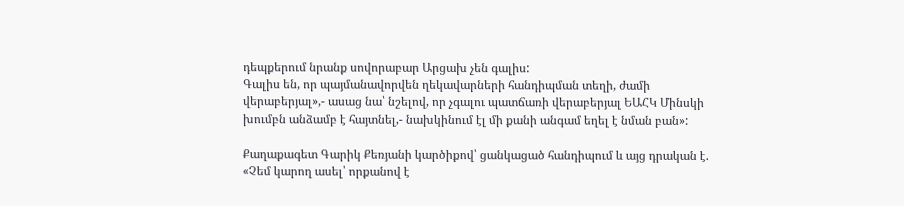դեպքերում նրանք սովորաբար Արցախ չեն գալիս:
Գալիս են, որ պայմանավորվեն ղեկավարների հանդիպման տեղի, ժամի վերաբերյալ»,- ասաց նա՝ նշելով, որ չգալու պատճառի վերաբերյալ ԵԱՀԿ Մինսկի խումբն անձամբ է հայտնել,- նախկինում էլ մի քանի անգամ եղել է նման բան»:

Քաղաքագետ Գարիկ Քեռյանի կարծիքով՝ ցանկացած հանդիպում և այց դրական է. «Չեմ կարող ասել՝ որքանով է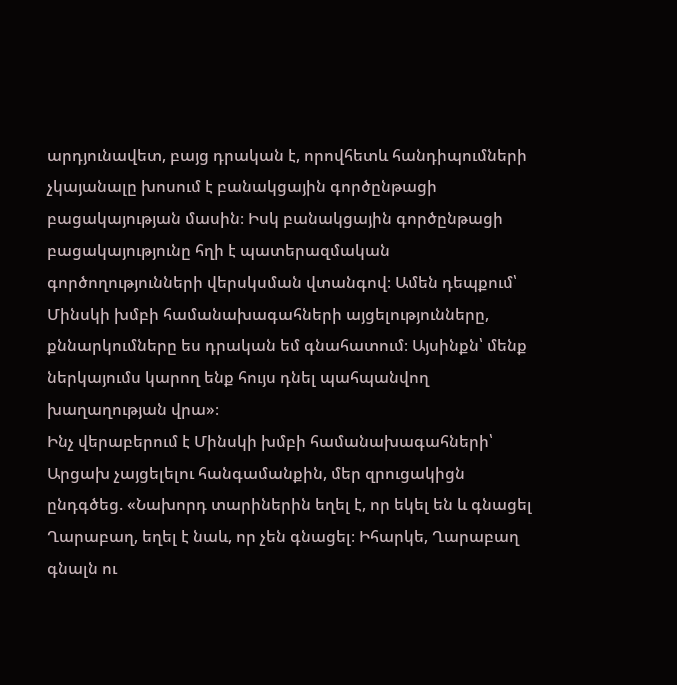արդյունավետ, բայց դրական է, որովհետև հանդիպումների չկայանալը խոսում է բանակցային գործընթացի բացակայության մասին։ Իսկ բանակցային գործընթացի բացակայությունը հղի է պատերազմական գործողությունների վերսկսման վտանգով։ Ամեն դեպքում՝ Մինսկի խմբի համանախագահների այցելությունները, քննարկումները ես դրական եմ գնահատում։ Այսինքն՝ մենք ներկայումս կարող ենք հույս դնել պահպանվող խաղաղության վրա»։
Ինչ վերաբերում է Մինսկի խմբի համանախագահների՝ Արցախ չայցելելու հանգամանքին, մեր զրուցակիցն ընդգծեց. «Նախորդ տարիներին եղել է, որ եկել են և գնացել Ղարաբաղ, եղել է նաև, որ չեն գնացել։ Իհարկե, Ղարաբաղ գնալն ու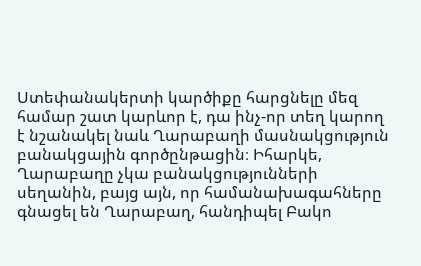Ստեփանակերտի կարծիքը հարցնելը մեզ համար շատ կարևոր է, դա ինչ-որ տեղ կարող է նշանակել նաև Ղարաբաղի մասնակցություն բանակցային գործընթացին։ Իհարկե, Ղարաբաղը չկա բանակցությունների սեղանին, բայց այն, որ համանախագահները գնացել են Ղարաբաղ, հանդիպել Բակո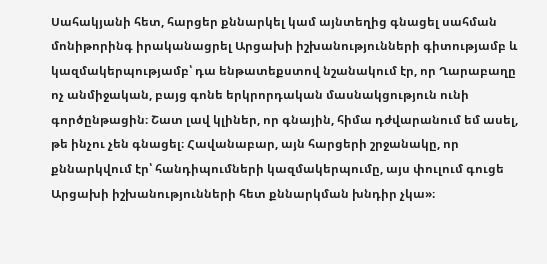Սահակյանի հետ, հարցեր քննարկել կամ այնտեղից գնացել սահման մոնիթորինգ իրականացրել Արցախի իշխանությունների գիտությամբ և կազմակերպությամբ՝ դա ենթատեքստով նշանակում էր, որ Ղարաբաղը ոչ անմիջական, բայց գոնե երկրորդական մասնակցություն ունի գործընթացին։ Շատ լավ կլիներ, որ գնային, հիմա դժվարանում եմ ասել, թե ինչու չեն գնացել։ Հավանաբար, այն հարցերի շրջանակը, որ քննարկվում էր՝ հանդիպումների կազմակերպումը, այս փուլում գուցե Արցախի իշխանությունների հետ քննարկման խնդիր չկա»։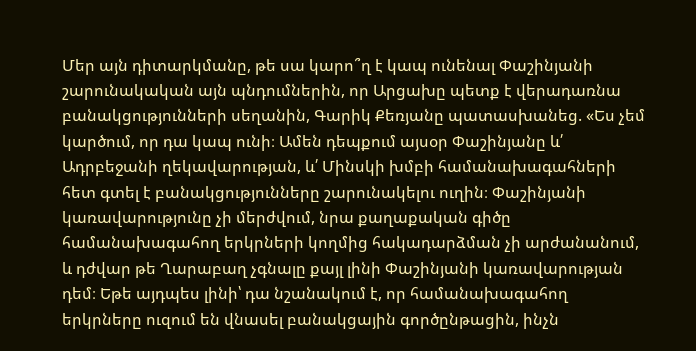Մեր այն դիտարկմանը, թե սա կարո՞ղ է կապ ունենալ Փաշինյանի շարունակական այն պնդումներին, որ Արցախը պետք է վերադառնա բանակցությունների սեղանին, Գարիկ Քեռյանը պատասխանեց. «Ես չեմ կարծում, որ դա կապ ունի։ Ամեն դեպքում այսօր Փաշինյանը և՛ Ադրբեջանի ղեկավարության, և՛ Մինսկի խմբի համանախագահների հետ գտել է բանակցությունները շարունակելու ուղին։ Փաշինյանի կառավարությունը չի մերժվում, նրա քաղաքական գիծը համանախագահող երկրների կողմից հակադարձման չի արժանանում, և դժվար թե Ղարաբաղ չգնալը քայլ լինի Փաշինյանի կառավարության դեմ։ Եթե այդպես լինի՝ դա նշանակում է, որ համանախագահող երկրները ուզում են վնասել բանակցային գործընթացին, ինչն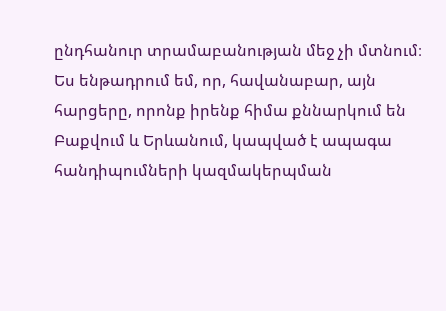ընդհանուր տրամաբանության մեջ չի մտնում։ Ես ենթադրում եմ, որ, հավանաբար, այն հարցերը, որոնք իրենք հիմա քննարկում են Բաքվում և Երևանում, կապված է ապագա հանդիպումների կազմակերպման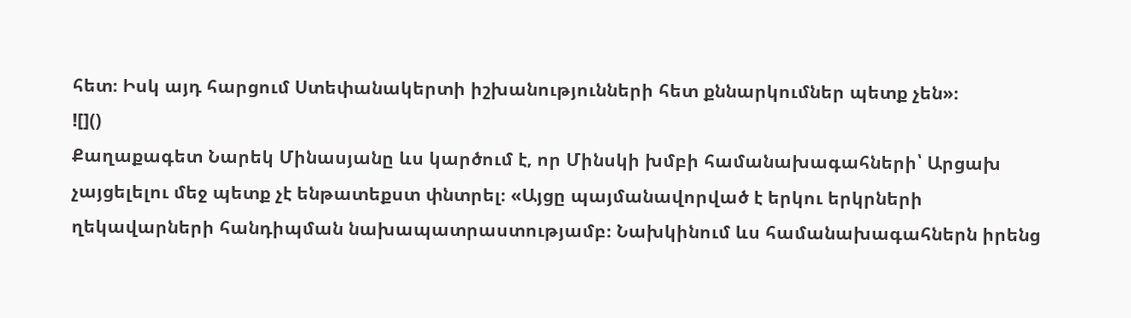հետ։ Իսկ այդ հարցում Ստեփանակերտի իշխանությունների հետ քննարկումներ պետք չեն»։
![]()
Քաղաքագետ Նարեկ Մինասյանը ևս կարծում է, որ Մինսկի խմբի համանախագահների՝ Արցախ չայցելելու մեջ պետք չէ ենթատեքստ փնտրել։ «Այցը պայմանավորված է երկու երկրների ղեկավարների հանդիպման նախապատրաստությամբ։ Նախկինում ևս համանախագահներն իրենց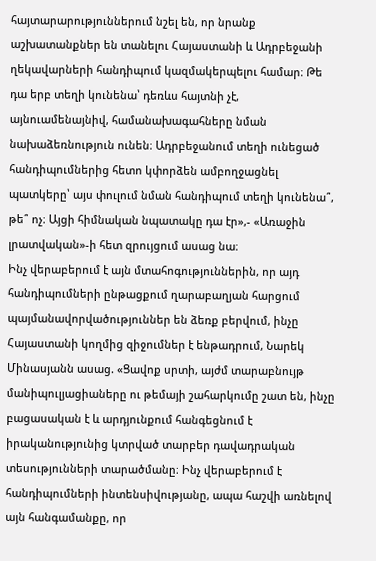հայտարարություններում նշել են, որ նրանք աշխատանքներ են տանելու Հայաստանի և Ադրբեջանի ղեկավարների հանդիպում կազմակերպելու համար։ Թե դա երբ տեղի կունենա՝ դեռևս հայտնի չէ, այնուամենայնիվ, համանախագահները նման նախաձեռնություն ունեն։ Ադրբեջանում տեղի ունեցած հանդիպումներից հետո կփորձեն ամբողջացնել պատկերը՝ այս փուլում նման հանդիպում տեղի կունենա՞, թե՞ ոչ։ Այցի հիմնական նպատակը դա էր»,- «Առաջին լրատվական»-ի հետ զրույցում ասաց նա։
Ինչ վերաբերում է այն մտահոգություններին, որ այդ հանդիպումների ընթացքում ղարաբաղյան հարցում պայմանավորվածություններ են ձեռք բերվում, ինչը Հայաստանի կողմից զիջումներ է ենթադրում, Նարեկ Մինասյանն ասաց. «Ցավոք սրտի, այժմ տարաբնույթ մանիպուլյացիաները ու թեմայի շահարկումը շատ են, ինչը բացասական է և արդյունքում հանգեցնում է իրականությունից կտրված տարբեր դավադրական տեսությունների տարածմանը։ Ինչ վերաբերում է հանդիպումների ինտենսիվությանը, ապա հաշվի առնելով այն հանգամանքը, որ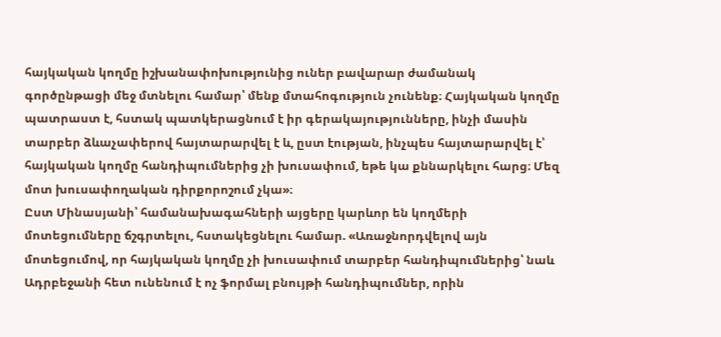հայկական կողմը իշխանափոխությունից ուներ բավարար ժամանակ գործընթացի մեջ մտնելու համար՝ մենք մտահոգություն չունենք։ Հայկական կողմը պատրաստ է, հստակ պատկերացնում է իր գերակայությունները, ինչի մասին տարբեր ձևաչափերով հայտարարվել է և, ըստ էության, ինչպես հայտարարվել է՝ հայկական կողմը հանդիպումներից չի խուսափում, եթե կա քննարկելու հարց։ Մեզ մոտ խուսափողական դիրքորոշում չկա»։
Ըստ Մինասյանի՝ համանախագահների այցերը կարևոր են կողմերի մոտեցումները ճշգրտելու, հստակեցնելու համար. «Առաջնորդվելով այն մոտեցումով, որ հայկական կողմը չի խուսափում տարբեր հանդիպումներից՝ նաև Ադրբեջանի հետ ունենում է ոչ ֆորմալ բնույթի հանդիպումներ, որին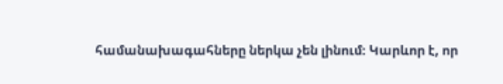համանախագահները ներկա չեն լինում։ Կարևոր է, որ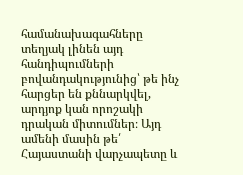համանախագահները տեղյակ լինեն այդ հանդիպումների բովանդակությունից՝ թե ինչ հարցեր են քննարկվել, արդյոք կան որոշակի դրական միտումներ։ Այդ ամենի մասին թե՛ Հայաստանի վարչապետը և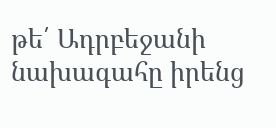թե՛ Ադրբեջանի նախագահը իրենց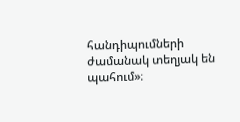հանդիպումների ժամանակ տեղյակ են պահում»։